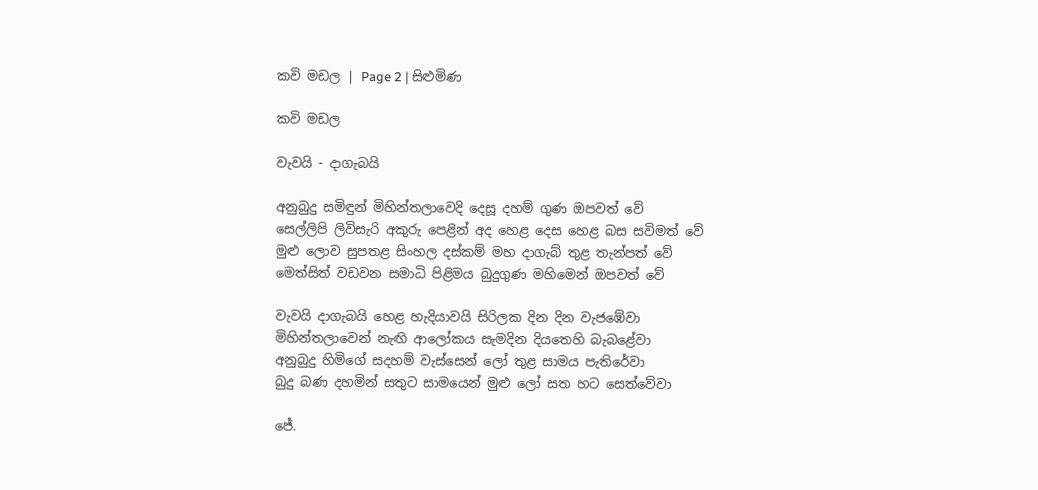කවි මඩල | Page 2 | සිළුමිණ

කවි මඩල

වැවයි - දාගැබයි

අනුබුදු සමිඳුන් මිහින්තලාවෙදි දෙසූ දහම් ගුණ ඔපවත් වේ
සෙල්ලිපි ලිවිසැරි අකුරු පෙළින් අද හෙළ දෙස හෙළ බස සවිමත් වේ
මුළු ලොව සුපතළ සිංහල දස්කම් මහ දාගැබ් තුළ තැන්පත් වේ
මෙත්සිත් වඩවන සමාධි පිළිමය බුදුගුණ මහිමෙන් ඔපවත් වේ

වැවයි දාගැබයි හෙළ හැදියාවයි සිරිලක දින දින වැජඹේවා
මිහින්තලාවෙන් නැඟි ආලෝකය සැමදින දියතෙහි බැබළේවා
අනුබුදු හිමිගේ සදහම් වැස්සෙන් ලෝ තුළ සාමය පැතිරේවා
බුදු බණ දහමින් සතුට සාමයෙන් මුළු ලෝ සත හට සෙත්වේවා

ජේ.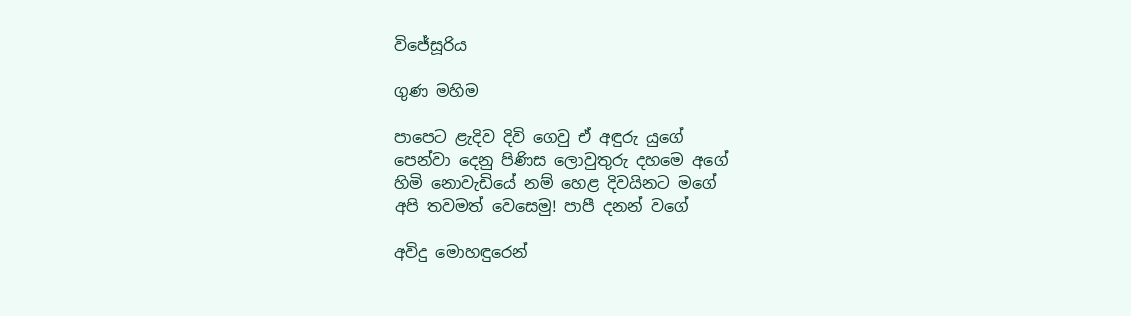වි‍ජේසූරිය

ගුණ මහිම

පාපෙට ළැදිව දිවි ගෙවු ඒ අඳුරු යුගේ
පෙන්වා දෙනු පිණිස ලොවුතුරු දහමෙ අගේ
හිමි නොවැඩියේ නම් හෙළ දිවයිනට මගේ
අපි තවමත් වෙසෙමු! පාපී දනන් වගේ

අවිදු මොහඳුරෙන්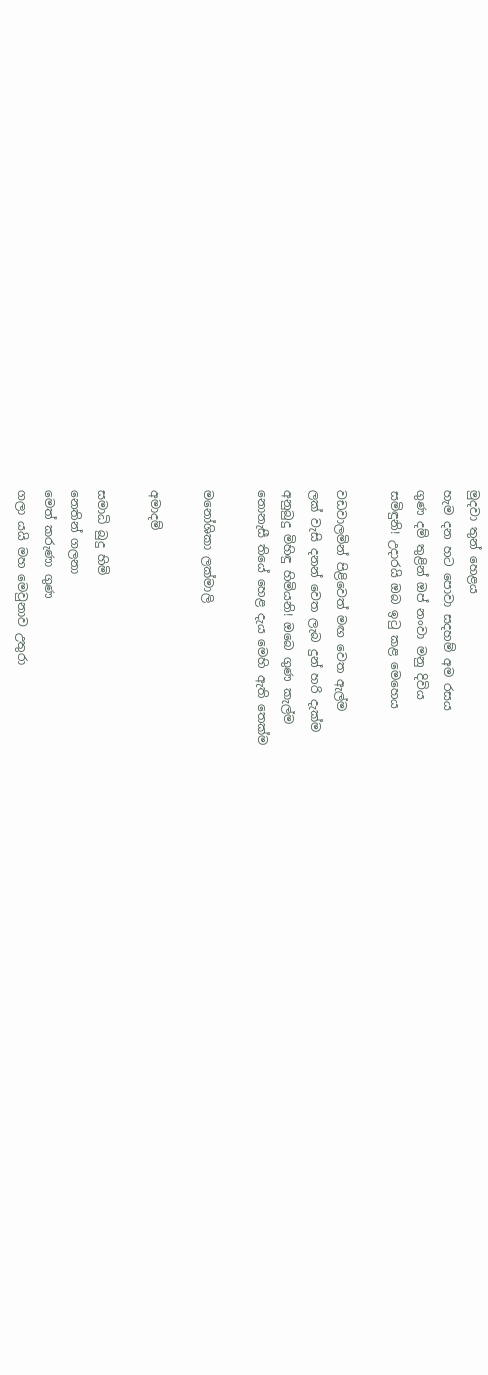මුදවා තුන් හෙළය
හැම දන හට පොවා සදහම් අම රසය
ගුණ දම් තුළින් ඔප් නංවා මනු දිවිය
සමිඳුනි! උදාරයි ඔබ ඉටු කළ මෙහෙය

වඩවාලමින් පිළිවෙත් මඟ වෙත ඇල්ම
ලක් වැසි දනන් වෙත ලැබ දුන් හරි දැක්ම
අනුබුදු මිහිඳු හිමියනි! ඔබෙ ගුණ කැල්ම
නොනැසී තියේ හෙළ දැය මෙහි ඇති තෙක්ම

මනෝශිකා ලක්මාලි

අමාදම්

සමාධි බුදු හිමි
නෙතින් ගලනා
මෙත් කරුණා ගුණ
ගලා යයි මහ මෙවුනාව උතුරා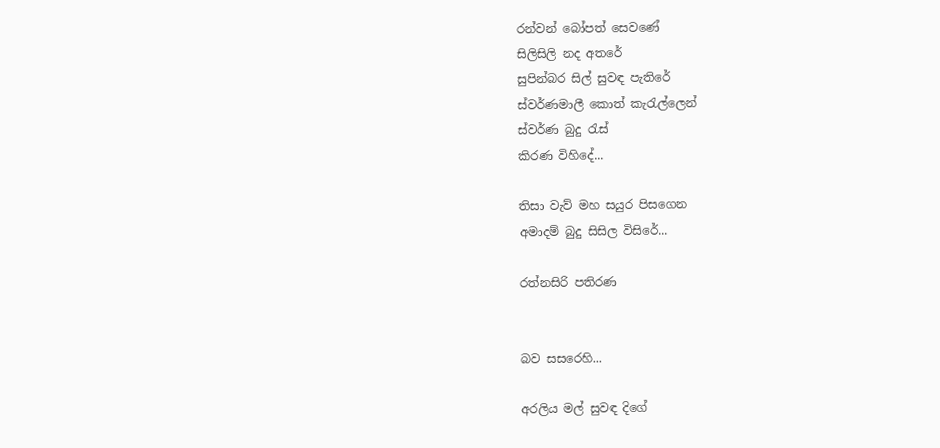රන්වන් බෝපත් සෙවණේ
සිලිසිලි නද අතරේ
සුපින්බර සිල් සුවඳ පැතිරේ
ස්වර්ණමාලී කොත් කැරැල්ලෙන්
ස්වර්ණ බුදු රැස්
කිරණ විහිදේ...

තිසා වැව් මහ සයුර පිසගෙන
අමාදම් බුදු සිසිල විසිරේ...

රත්නසිරි පතිරණ


බව සසරෙහි...

අරලිය මල් සුවඳ දිගේ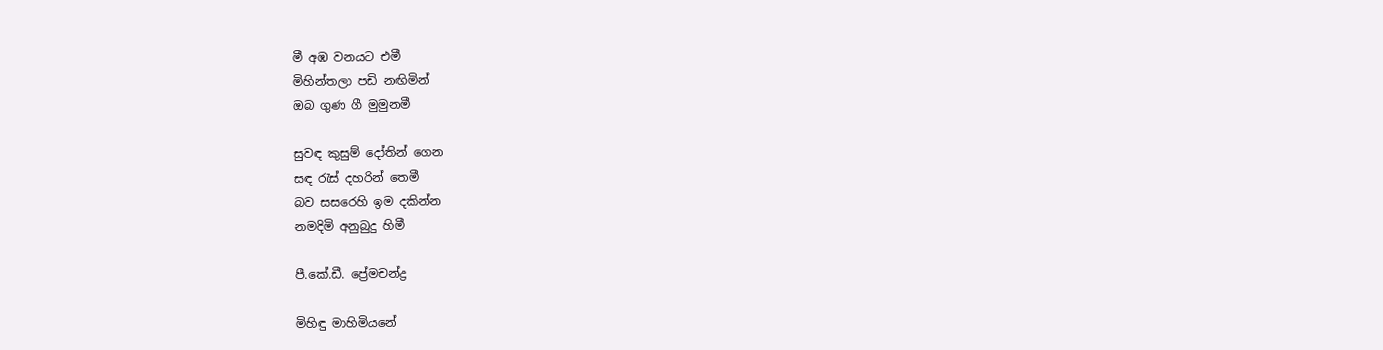මී අඹ වනයට එමී
මිහින්තලා පඩි නඟිමින්
ඔබ ගුණ ගී මුමුනමී

සුවඳ කුසුම් දෝතින් ගෙන
සඳ රැස් දහරින් තෙමී
බව සසරෙහි ඉම දකින්න
නමදිමි අනුබුදු හිමී

පී‍.කේ.ඩී. ප්‍රේමචන්ද්‍ර

මිහිඳු මාහිමියනේ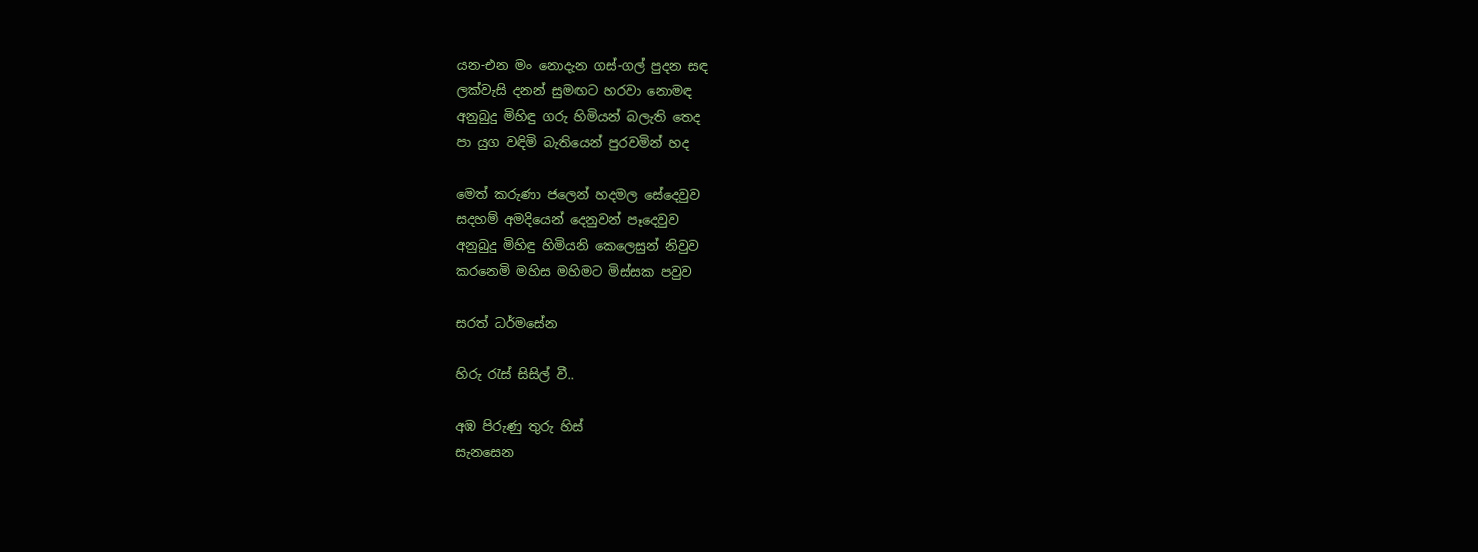යන-එන මං නොදැන ගස්-ගල් පුදන සඳ
ලක්වැසි දනන් සුමඟට හරවා නොමඳ
අනුබුදු මිහිඳු ගරු හිමියන් බලැති තෙද
පා යුග වඳිමි බැතියෙන් පුරවමින් හද

මෙත් කරුණා ජලෙන් හදමල සේදෙවුව
සදහම් අමදියෙන් දෙනුවන් පෑදෙවුව
අනුබුදු මිහිඳු හිමියනි කෙලෙසුන් නිවුව‍
කරනෙමි මහිස මහිමට මිස්සක පවුව

සරත් ධර්මසේන

හිරු රැස් සිසිල් වී..

අඹ පිරුණු තුරු හිස්
සැනසෙන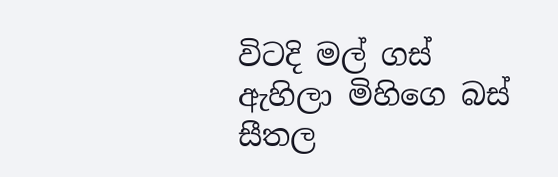විටදි මල් ගස්
ඇහිලා මිහිගෙ බස්
සීතල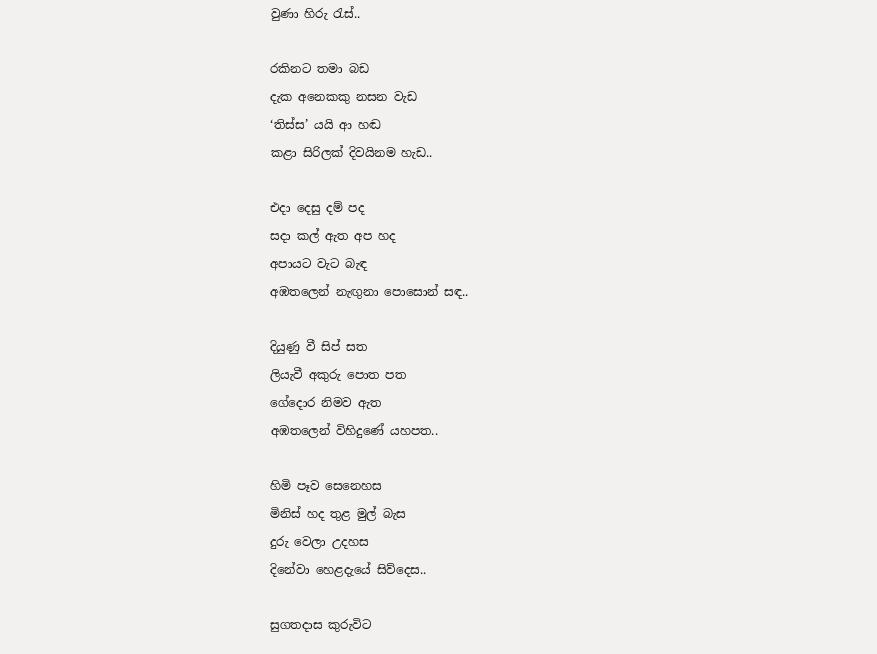වුණා හිරු රැස්..

රකිනට තමා බඩ
දැක අනෙකකු නසන වැඩ
‘තිස්ස’ යයි ආ හඬ
කළා සිරිලක් දිවයිනම හැඩ..

එදා දෙසු දම් පද
සදා කල් ඇත අප හද
අපායට වැට බැඳ
අඹතලෙන් නැඟුනා පොසොන් සඳ..

දියුණු වී සිප් සත
ලියැවී අකුරු පොත පත
ගේදොර නිමව ඇත
අඹතලෙන් විහිදුණේ යහපත..

හිමි පෑව සෙනෙහස
මිනිස් හද තුළ මුල් බැස
දුරු වෙලා උදහස
දිනේවා හෙළද‍ැයේ සිව්දෙස..

සුගතදාස කුරුවිට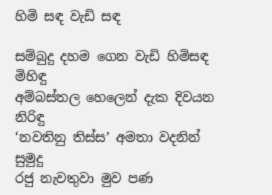හිමි සඳ වැඩි සඳ

සම්බුදු දහම ගෙන වැඩි හිමිසඳ මිහිඳු
අම්බස්තල හෙලෙන් දැක දිවයන නිරිඳු
‘නවතිනු තිස්ස’ අමතා වදනින් සුමුදු
රජු නැවතුවා මුව පණ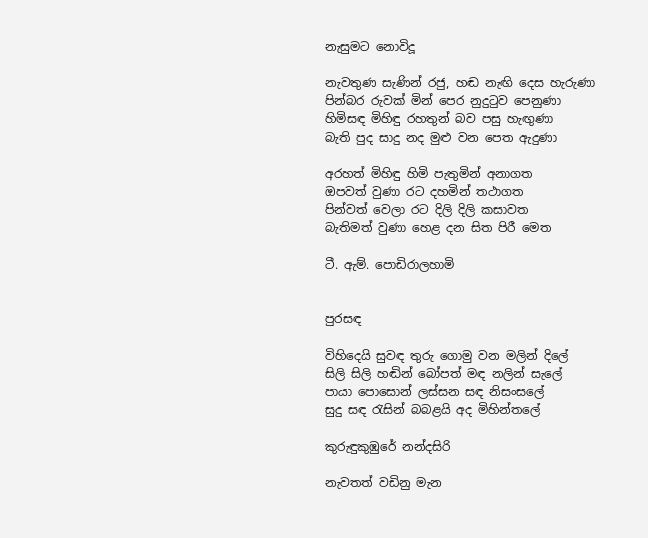නැසුමට නොවිදූ

නැවතුණ සැණින් රජු, හඬ නැඟි දෙස හැරුණා
පින්බර රුවක් මින් පෙර නුදුටුව පෙනුණා
හිමිසඳ මිහිඳු රහතුන් බව පසු හැඟුණා
බැති පුද සාදු නද මුළු වන පෙත ඇදුණා

අරහත් මිහිඳු හිමි පැතුමින් අනාගත
ඔපවත් වුණා රට දහමින් තථාගත
පින්වත් වෙලා රට දිලි දිලි කසාවත
බැතිමත් වුණා හෙළ දන සිත පිරී මෙත

ටී. ඇම්. පොඩිරාලහාමි


පුරසඳ

විහිදෙයි සුවඳ තුරු ගොමු වන මලින් දිලේ
සිලි සිලි හඬින් බෝපත් මඳ නලින් සැලේ
පායා පොසොන් ලස්සන සඳ නිසංසලේ
සුදු සඳ රැසින් බබළයි අද මිහින්තලේ

කුරුඳුකුඹුරේ නන්දසිරි

නැවතත් වඩිනු මැන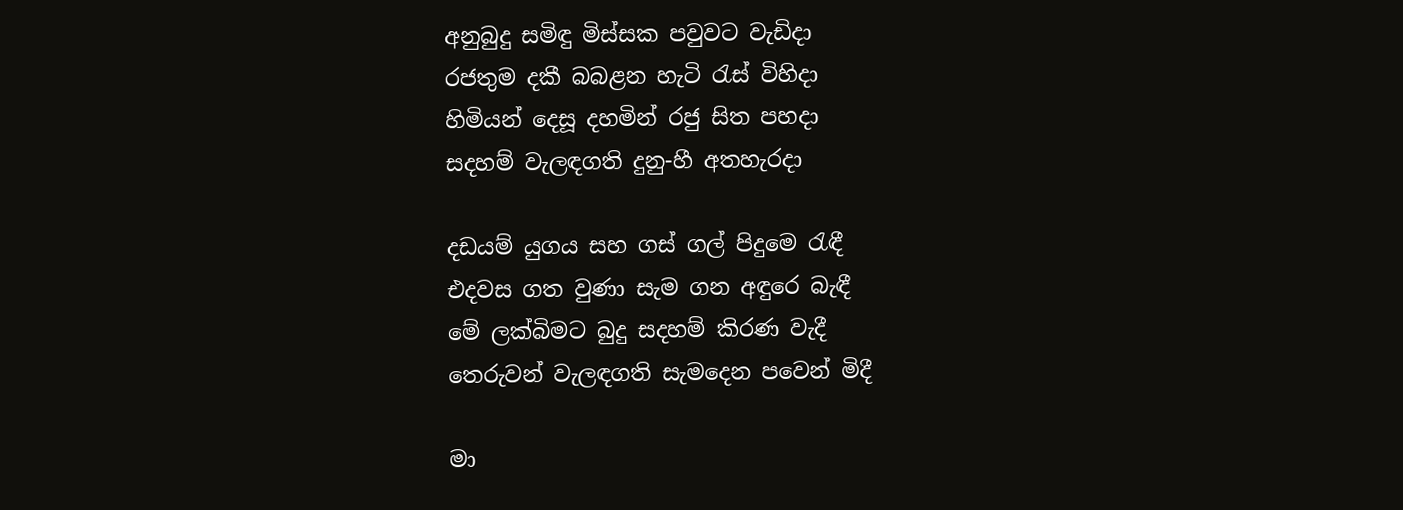අනුබුදු සමිඳු මිස්සක පවුවට වැඩිදා
රජතුම දකී බබළන හැටි රැස් විහිදා
හිමියන් දෙසූ දහමින් රජු සිත පහදා
සදහම් වැලඳගති දුනු-හී අතහැරදා

දඩයම් යුගය සහ ගස් ගල් පිදුමෙ රැඳී
එදවස ගත වුණා සැම ගන අඳු‍රෙ බැඳී
මේ ලක්බිමට බුදු සදහම් කිරණ වැදී
තෙරුවන් වැලඳගති සැමදෙන පවෙන් මිදී

මා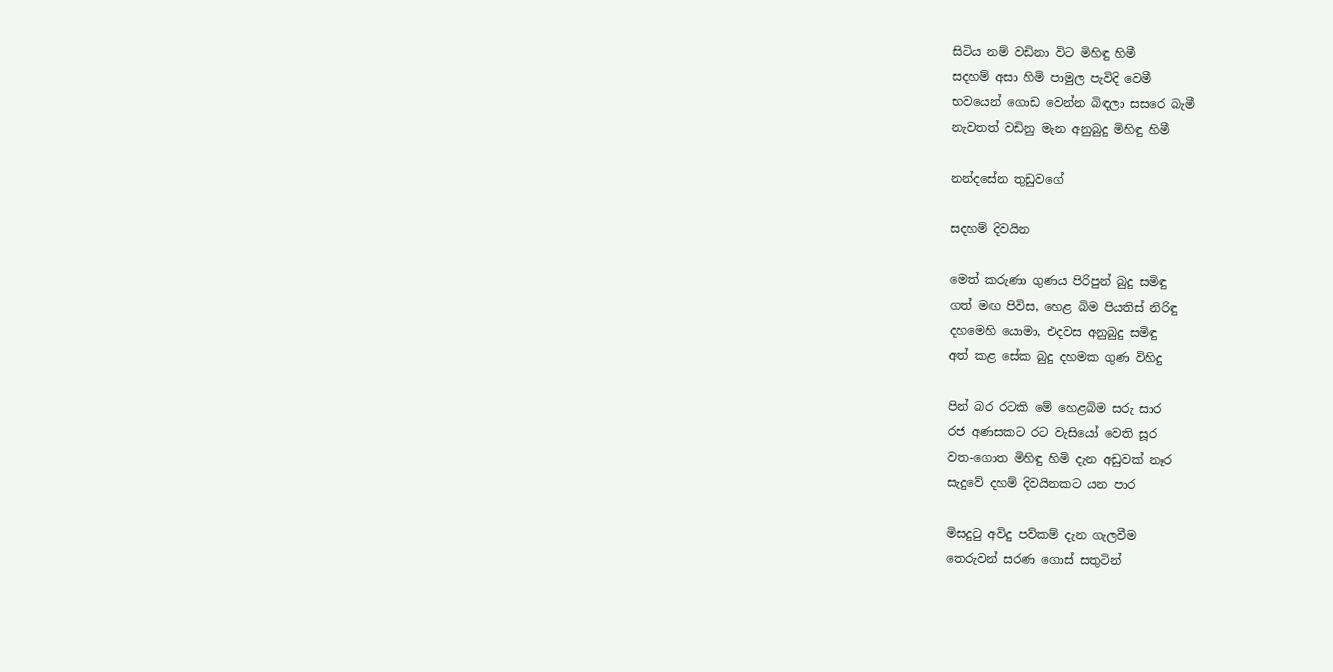සිටිය නම් වඩිනා විට මිහිඳු හිමී
සදහම් අසා හිමි පාමුල පැවිදි වෙමී
භවයෙන් ගොඩ වෙන්න බිඳලා සසරෙ බැමී
නැවතත් වඩිනු මැන අනුබුදු මිහිඳු හිමී

නන්දසේන තුඩුවගේ

සදහම් දිවයින

මෙත් කරුණා ගුණය පිරිපුන් බුදු සමිඳු
ගත් මඟ පිවිස, හෙළ බිම පියතිස් නිරිඳු
දහමෙහි යොමා, එදවස අනුබුදු සමිඳු
අත් කළ සේක බුදු දහමක ගුණ විහිදු

පින් බර රටකි මේ හෙළබිම සරු සාර
රජ අණසකට රට වැසියෝ වෙති සූර
වත-ගොත මිහිඳු හිමි දැන අඩුවක් නෑර
සැදුවේ දහම් දිවයිනකට යන පාර

මිසදුටු අවිදු පව්කම් දැන ගැලවීම
තෙරුවන් සරණ ගොස් සතුටින්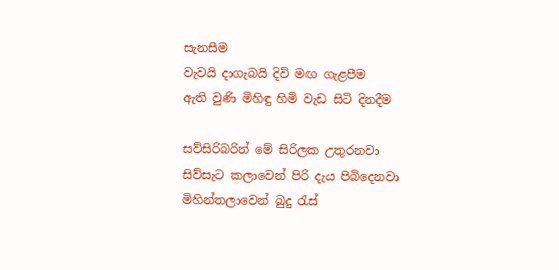සැනසීම
වැවයි දාගැබයි දිවි මඟ ගැළපීම
ඇති වුණි මිහිඳු හිමි වැඩ සිටි දිනදීම

සව්සිරිබරින් මේ සිරිලක උතුරනවා
සිව්සැට කලාවෙන් පිරි දැය පිබිදෙනවා
මිහින්තලාවෙන් බුදු රැස්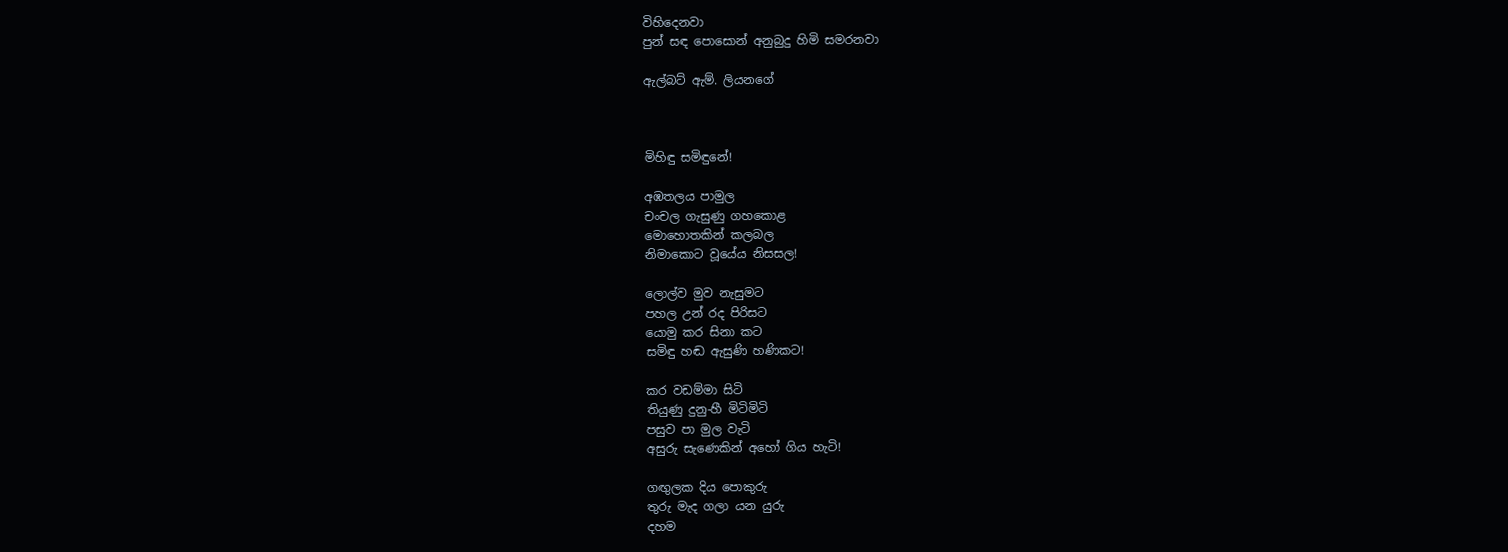විහිදෙනවා
පුන් සඳ පොසොන් අනුබුදු හිමි සමරනවා

ඇල්බට් ඇම්. ලියනගේ



මිහිඳු සමිඳුනේ!

අඹතලය පාමුල
චංචල ගැසුණු ගහකොළ
මොහොතකින් කලබල
නිමාකොට වූයේය නිසසල!

ලොල්ව මුව නැසුමට
පහල උන් රද පිරිසට
යොමු කර සිනා කට
සමිඳු හඬ ඇසුණි හණිකට!

කර වඩම්මා සිටි
තියුණු දුනු-හී මිටිමිටි
පසුව පා මුල වැටි
අසුරු සැණෙකින් අහෝ ගිය හැටි!

ගඟුලක දිය පොකුරු
තුරු මැද ගලා යන යුරු
දහම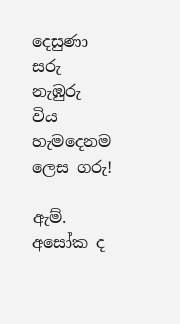දෙසුණා සරු
නැඹුරු විය හැමදෙනම ලෙස ගරු!

ඇම්. අසෝක ද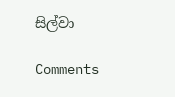සිල්වා

Comments